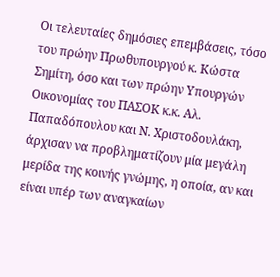Οι τελευταίες δημόσιες επεμβάσεις, τόσο του πρώην Πρωθυπουργού κ. Κώστα Σημίτη, όσο και των πρώην Υπουργών Οικονομίας του ΠΑΣΟΚ κ.κ. Αλ. Παπαδόπουλου και Ν. Χριστοδουλάκη, άρχισαν να προβληματίζουν μία μεγάλη μερίδα της κοινής γνώμης, η οποία, αν και είναι υπέρ των αναγκαίων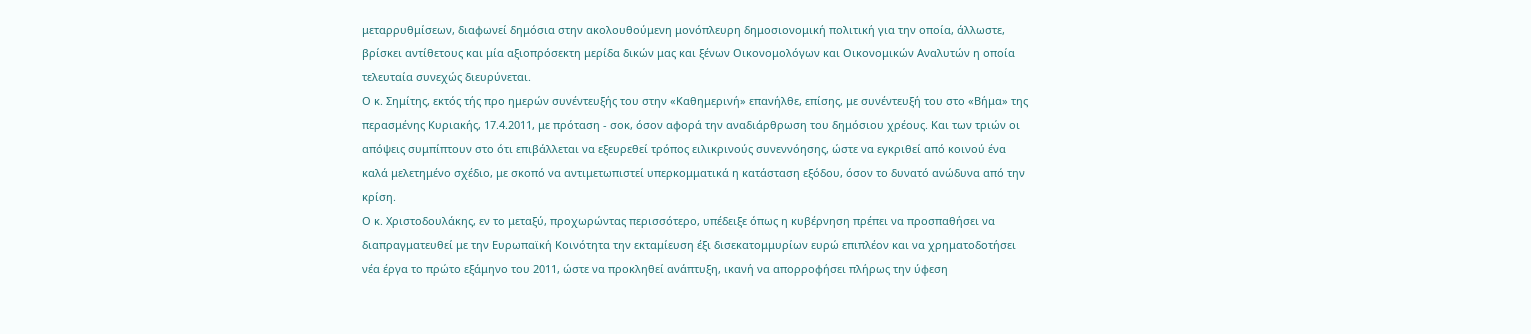μεταρρυθμίσεων, διαφωνεί δημόσια στην ακολουθούμενη μονόπλευρη δημοσιονομική πολιτική για την οποία, άλλωστε, βρίσκει αντίθετους και μία αξιοπρόσεκτη μερίδα δικών μας και ξένων Οικονομολόγων και Οικονομικών Αναλυτών η οποία τελευταία συνεχώς διευρύνεται.
Ο κ. Σημίτης, εκτός τής προ ημερών συνέντευξής του στην «Καθημερινή» επανήλθε, επίσης, με συνέντευξή του στο «Βήμα» της περασμένης Κυριακής, 17.4.2011, με πρόταση - σοκ, όσον αφορά την αναδιάρθρωση του δημόσιου χρέους. Και των τριών οι απόψεις συμπίπτουν στο ότι επιβάλλεται να εξευρεθεί τρόπος ειλικρινούς συνεννόησης, ώστε να εγκριθεί από κοινού ένα καλά μελετημένο σχέδιο, με σκοπό να αντιμετωπιστεί υπερκομματικά η κατάσταση εξόδου, όσον το δυνατό ανώδυνα από την κρίση.
Ο κ. Χριστοδουλάκης, εν το μεταξύ, προχωρώντας περισσότερο, υπέδειξε όπως η κυβέρνηση πρέπει να προσπαθήσει να διαπραγματευθεί με την Ευρωπαϊκή Κοινότητα την εκταμίευση έξι δισεκατομμυρίων ευρώ επιπλέον και να χρηματοδοτήσει νέα έργα το πρώτο εξάμηνο του 2011, ώστε να προκληθεί ανάπτυξη, ικανή να απορροφήσει πλήρως την ύφεση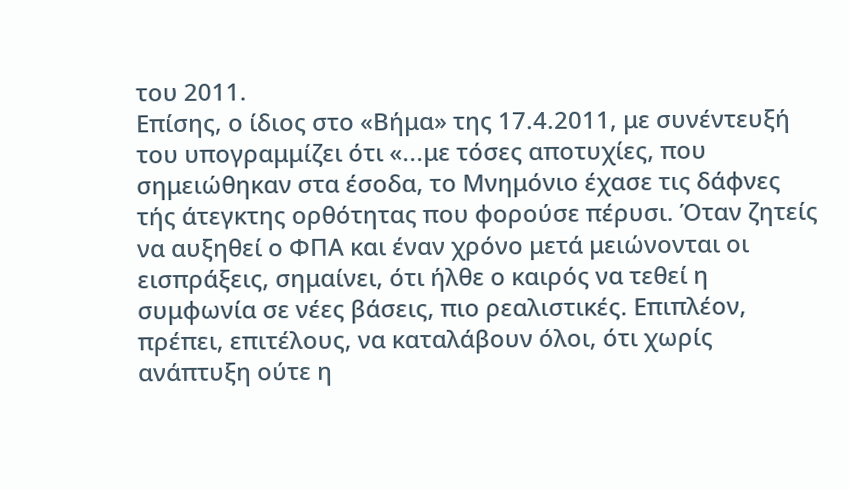του 2011.
Επίσης, ο ίδιος στο «Βήμα» της 17.4.2011, με συνέντευξή του υπογραμμίζει ότι «...με τόσες αποτυχίες, που σημειώθηκαν στα έσοδα, το Μνημόνιο έχασε τις δάφνες τής άτεγκτης ορθότητας που φορούσε πέρυσι. Όταν ζητείς να αυξηθεί ο ΦΠΑ και έναν χρόνο μετά μειώνονται οι εισπράξεις, σημαίνει, ότι ήλθε ο καιρός να τεθεί η συμφωνία σε νέες βάσεις, πιο ρεαλιστικές. Επιπλέον, πρέπει, επιτέλους, να καταλάβουν όλοι, ότι χωρίς ανάπτυξη ούτε η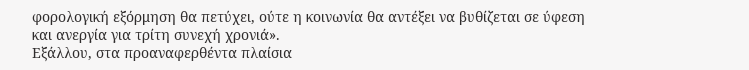φορολογική εξόρμηση θα πετύχει, ούτε η κοινωνία θα αντέξει να βυθίζεται σε ύφεση και ανεργία για τρίτη συνεχή χρονιά».
Εξάλλου, στα προαναφερθέντα πλαίσια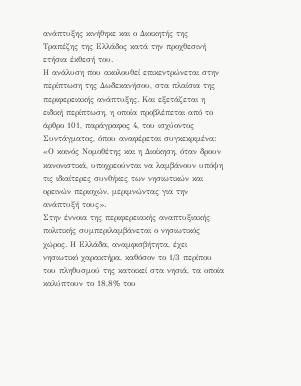ανάπτυξης κινήθηκε και ο Διοικητής της Τραπέζης της Ελλάδος κατά την προχθεσινή ετήσια έκθεσή του.
Η ανάλυση που ακολουθεί επικεντρώνεται στην περίπτωση της Δωδεκανήσου, στα πλαίσια της περιφερειακής ανάπτυξης. Και εξετάζεται η ειδική περίπτωση, η οποία προβλέπεται από το άρθρο 101, παράγραφος 4, του ισχύοντος Συντάγματος, όπου αναφέρεται συγκεκριμένα: «Ο κοινός Νομοθέτης και η Διοίκηση, όταν δρουν κανονιστικά, υποχρεούνται να λαμβάνουν υπόψη τις ιδιαίτερες συνθήκες των νησιωτικών και ορεινών περιοχών, μεριμνώντας για την ανάπτυξή τους».
Στην έννοια της περιφερειακής αναπτυξιακής πολιτικής συμπεριλαμβάνεται ο νησιωτικός χώρος. Η Ελλάδα, αναμφισβήτητα, έχει νησιωτικό χαρακτήρα, καθόσον το 1/3 περίπου του πληθυσμού της κατοικεί στα νησιά, τα οποία καλύπτουν το 18,8% του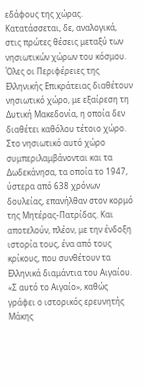εδάφους της χώρας. Κατατάσσεται, δε, αναλογικά, στις πρώτες θέσεις μεταξύ των νησιωτικών χώρων του κόσμου. Όλες οι Περιφέρειες της Ελληνικής Επικράτειας διαθέτουν νησιωτικό χώρο, με εξαίρεση τη Δυτική Μακεδονία, η οποία δεν διαθέτει καθόλου τέτοιο χώρο.
Στο νησιωτικό αυτό χώρο συμπεριλαμβάνονται και τα Δωδεκάνησα, τα οποία το 1947, ύστερα από 638 χρόνων δουλείας, επανήλθαν στον κορμό της Μητέρας-Πατρίδας. Και αποτελούν, πλέον, με την ένδοξη ιστορία τους, ένα από τους κρίκους, που συνθέτουν τα Ελληνικά διαμάντια του Αιγαίου.
«Σ αυτό το Αιγαίο», καθώς γράφει ο ιστορικός ερευνητής Μάκης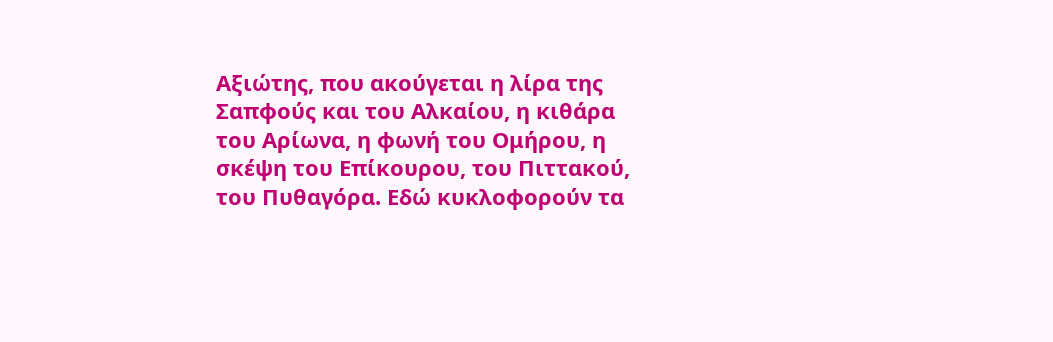Αξιώτης, που ακούγεται η λίρα της Σαπφούς και του Αλκαίου, η κιθάρα του Αρίωνα, η φωνή του Ομήρου, η σκέψη του Επίκουρου, του Πιττακού, του Πυθαγόρα. Εδώ κυκλοφορούν τα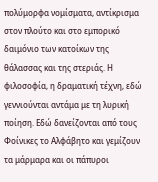πολύμορφα νομίσματα, αντίκρισμα στον πλούτο και στο εμπορικό δαιμόνιο των κατοίκων της θάλασσας και της στεριάς. Η φιλοσοφία, η δραματική τέχνη, εδώ γεννιούνται αντάμα με τη λυρική ποίηση. Εδώ δανείζονται από τους Φοίνικες το Αλφάβητο και γεμίζουν τα μάρμαρα και οι πάπυροι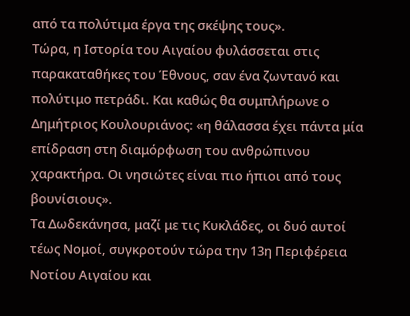από τα πολύτιμα έργα της σκέψης τους».
Τώρα, η Ιστορία του Αιγαίου φυλάσσεται στις παρακαταθήκες του Έθνους, σαν ένα ζωντανό και πολύτιμο πετράδι. Και καθώς θα συμπλήρωνε ο Δημήτριος Κουλουριάνος: «η θάλασσα έχει πάντα μία επίδραση στη διαμόρφωση του ανθρώπινου χαρακτήρα. Οι νησιώτες είναι πιο ήπιοι από τους βουνίσιους».
Τα Δωδεκάνησα, μαζί με τις Κυκλάδες, οι δυό αυτοί τέως Νομοί, συγκροτούν τώρα την 13η Περιφέρεια Νοτίου Αιγαίου και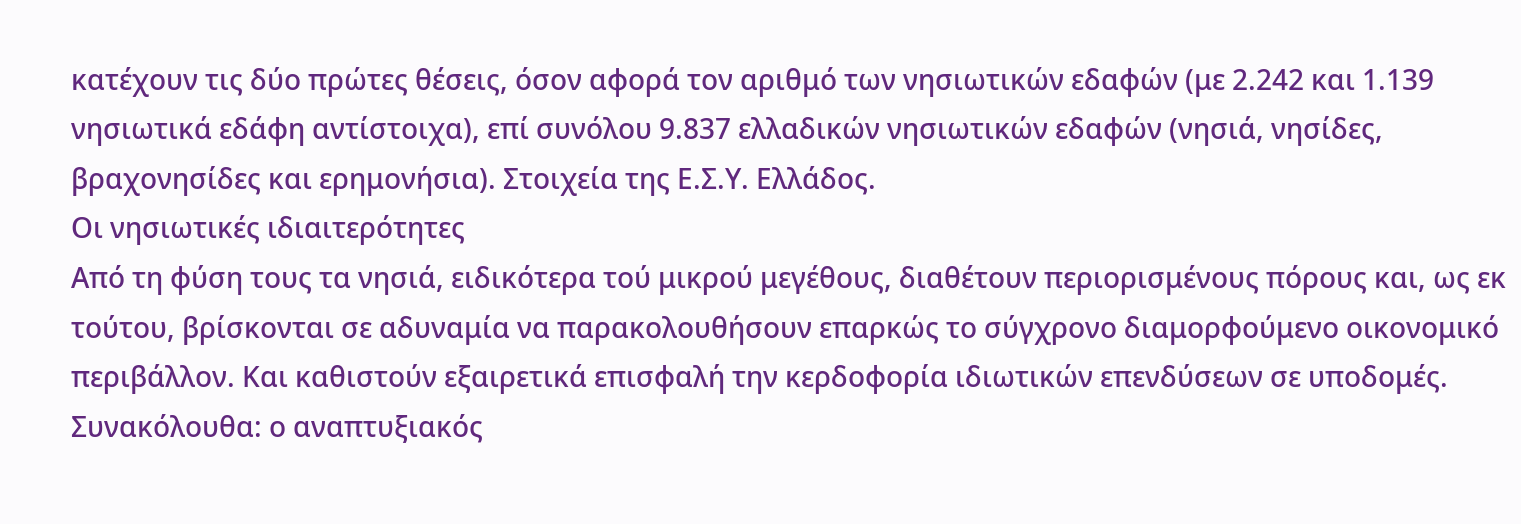κατέχουν τις δύο πρώτες θέσεις, όσον αφορά τον αριθμό των νησιωτικών εδαφών (με 2.242 και 1.139 νησιωτικά εδάφη αντίστοιχα), επί συνόλου 9.837 ελλαδικών νησιωτικών εδαφών (νησιά, νησίδες, βραχονησίδες και ερημονήσια). Στοιχεία της Ε.Σ.Υ. Ελλάδος.
Οι νησιωτικές ιδιαιτερότητες
Από τη φύση τους τα νησιά, ειδικότερα τού μικρού μεγέθους, διαθέτουν περιορισμένους πόρους και, ως εκ τούτου, βρίσκονται σε αδυναμία να παρακολουθήσουν επαρκώς το σύγχρονο διαμορφούμενο οικονομικό περιβάλλον. Και καθιστούν εξαιρετικά επισφαλή την κερδοφορία ιδιωτικών επενδύσεων σε υποδομές.
Συνακόλουθα: ο αναπτυξιακός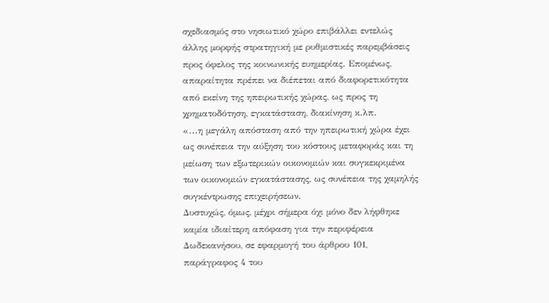σχεδιασμός στο νησιωτικό χώρο επιβάλλει εντελώς άλλης μορφής στρατηγική με ρυθμιστικές παρεμβάσεις προς όφελος της κοινωνικής ευημερίας. Επομένως, απαραίτητα πρέπει να διέπεται από διαφορετικότητα από εκείνη της ηπειρωτικής χώρας, ως προς τη χρηματοδότηση, εγκατάσταση, διακίνηση κ.λπ.
«...η μεγάλη απόσταση από την ηπειρωτική χώρα έχει ως συνέπεια την αύξηση του κόστους μεταφοράς και τη μείωση των εξωτερικών οικονομιών και συγκεκριμένα των οικονομιών εγκατάστασης, ως συνέπεια της χαμηλής συγκέντρωσης επιχειρήσεων.
Δυστυχώς, όμως, μέχρι σήμερα όχι μόνο δεν λήφθηκε καμία ιδιαίτερη απόφαση για την περιφέρεια Δωδεκανήσου, σε εφαρμογή του άρθρου 101, παράγραφος 4 του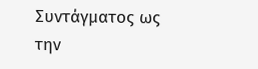Συντάγματος ως την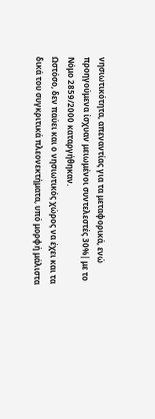νησιωτικότητα, απεναντίας για τα μεταφορικά, ενώ προηγούμενα ίσχυαν μειωμένοι συντελεστές 30%| με το Νόμο 2859/2000 καταργήθηκαν.
Ωστόσο, δεν παύει και ο νησιωτικός χώρος να έχει και τα δικά του συγκριτικά πλεονεκτήματα, υπό μορφή μάλιστα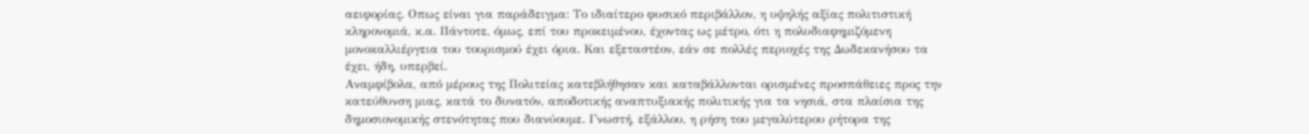αειφορίας. Οπως είναι για παράδειγμα: Το ιδιαίτερο φυσικό περιβάλλον, η υψηλής αξίας πολιτιστική κληρονομιά, κ.α. Πάντοτε, όμως, επί του προκειμένου, έχοντας ως μέτρο, ότι η πολυδιαφημιζόμενη μονοκαλλιέργεια του τουρισμού έχει όρια. Και εξεταστέον, εάν σε πολλές περιοχές της Δωδεκανήσου τα έχει, ήδη, υπερβεί.
Αναμφίβολα, από μέρους της Πολιτείας κατεβλήθησαν και καταβάλλονται ορισμένες προσπάθειες προς την κατεύθυνση μιας, κατά το δυνατόν, αποδοτικής αναπτυξιακής πολιτικής για τα νησιά, στα πλαίσια της δημοσιονομικής στενότητας που διανύουμε. Γνωστή, εξάλλου, η ρήση του μεγαλύτερου ρήτορα της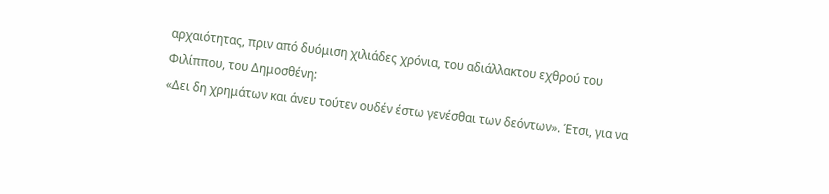αρχαιότητας, πριν από δυόμιση χιλιάδες χρόνια, του αδιάλλακτου εχθρού του Φιλίππου, του Δημοσθένη:
«Δει δη χρημάτων και άνευ τούτεν ουδέν έστω γενέσθαι των δεόντων». Έτσι, για να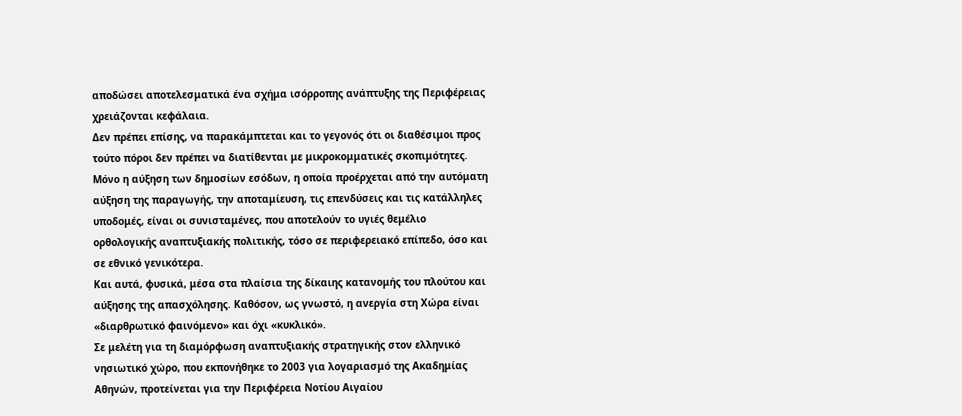αποδώσει αποτελεσματικά ένα σχήμα ισόρροπης ανάπτυξης της Περιφέρειας χρειάζονται κεφάλαια.
Δεν πρέπει επίσης, να παρακάμπτεται και το γεγονός ότι οι διαθέσιμοι προς τούτο πόροι δεν πρέπει να διατίθενται με μικροκομματικές σκοπιμότητες. Μόνο η αύξηση των δημοσίων εσόδων, η οποία προέρχεται από την αυτόματη αύξηση της παραγωγής, την αποταμίευση, τις επενδύσεις και τις κατάλληλες υποδομές, είναι οι συνισταμένες, που αποτελούν το υγιές θεμέλιο ορθολογικής αναπτυξιακής πολιτικής, τόσο σε περιφερειακό επίπεδο, όσο και σε εθνικό γενικότερα.
Και αυτά, φυσικά, μέσα στα πλαίσια της δίκαιης κατανομής του πλούτου και αύξησης της απασχόλησης. Καθόσον, ως γνωστό, η ανεργία στη Χώρα είναι «διαρθρωτικό φαινόμενο» και όχι «κυκλικό».
Σε μελέτη για τη διαμόρφωση αναπτυξιακής στρατηγικής στον ελληνικό νησιωτικό χώρο, που εκπονήθηκε το 2003 για λογαριασμό της Ακαδημίας Αθηνών, προτείνεται για την Περιφέρεια Νοτίου Αιγαίου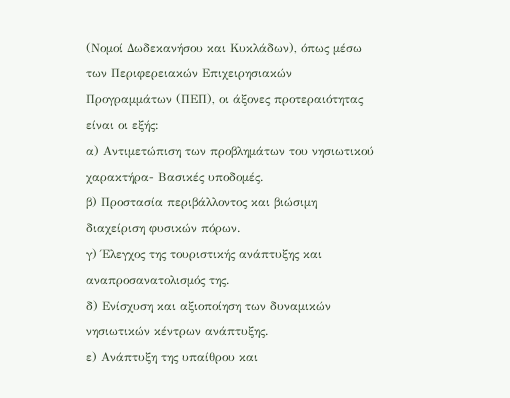(Νομοί Δωδεκανήσου και Κυκλάδων), όπως μέσω των Περιφερειακών Επιχειρησιακών Προγραμμάτων (ΠΕΠ), οι άξονες προτεραιότητας είναι οι εξής:
α) Αντιμετώπιση των προβλημάτων του νησιωτικού χαρακτήρα- Βασικές υποδομές.
β) Προστασία περιβάλλοντος και βιώσιμη διαχείριση φυσικών πόρων.
γ) Έλεγχος της τουριστικής ανάπτυξης και αναπροσανατολισμός της.
δ) Ενίσχυση και αξιοποίηση των δυναμικών νησιωτικών κέντρων ανάπτυξης.
ε) Ανάπτυξη της υπαίθρου και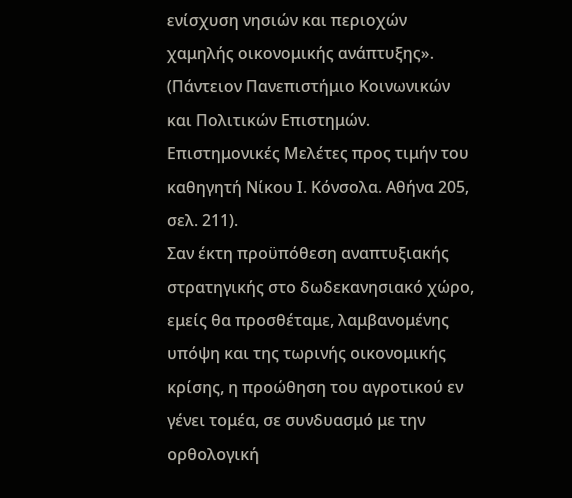ενίσχυση νησιών και περιοχών χαμηλής οικονομικής ανάπτυξης».
(Πάντειον Πανεπιστήμιο Κοινωνικών και Πολιτικών Επιστημών. Επιστημονικές Μελέτες προς τιμήν του καθηγητή Νίκου Ι. Κόνσολα. Αθήνα 205, σελ. 211).
Σαν έκτη προϋπόθεση αναπτυξιακής στρατηγικής στο δωδεκανησιακό χώρο, εμείς θα προσθέταμε, λαμβανομένης υπόψη και της τωρινής οικονομικής κρίσης, η προώθηση του αγροτικού εν γένει τομέα, σε συνδυασμό με την ορθολογική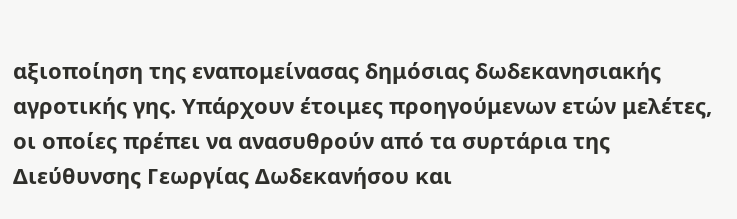αξιοποίηση της εναπομείνασας δημόσιας δωδεκανησιακής αγροτικής γης. Υπάρχουν έτοιμες προηγούμενων ετών μελέτες, οι οποίες πρέπει να ανασυθρούν από τα συρτάρια της Διεύθυνσης Γεωργίας Δωδεκανήσου και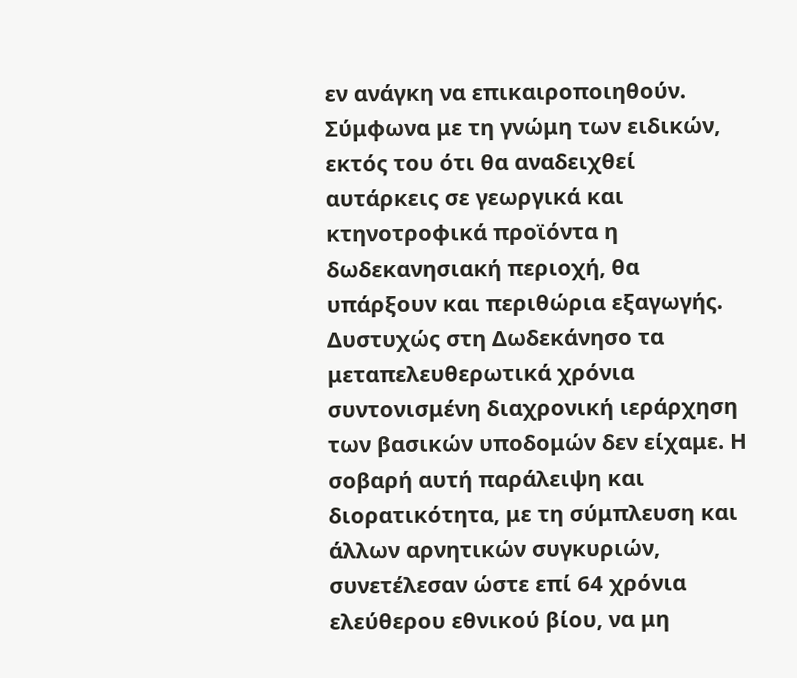εν ανάγκη να επικαιροποιηθούν. Σύμφωνα με τη γνώμη των ειδικών, εκτός του ότι θα αναδειχθεί αυτάρκεις σε γεωργικά και κτηνοτροφικά προϊόντα η δωδεκανησιακή περιοχή, θα υπάρξουν και περιθώρια εξαγωγής.
Δυστυχώς στη Δωδεκάνησο τα μεταπελευθερωτικά χρόνια συντονισμένη διαχρονική ιεράρχηση των βασικών υποδομών δεν είχαμε. Η σοβαρή αυτή παράλειψη και διορατικότητα, με τη σύμπλευση και άλλων αρνητικών συγκυριών, συνετέλεσαν ώστε επί 64 χρόνια ελεύθερου εθνικού βίου, να μη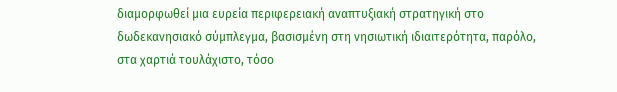διαμορφωθεί μια ευρεία περιφερειακή αναπτυξιακή στρατηγική στο δωδεκανησιακό σύμπλεγμα, βασισμένη στη νησιωτική ιδιαιτερότητα, παρόλο, στα χαρτιά τουλάχιστο, τόσο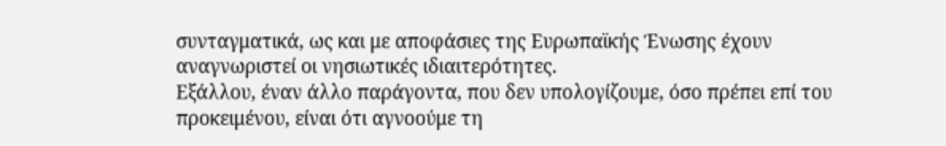συνταγματικά, ως και με αποφάσιες της Ευρωπαϊκής Ένωσης έχουν αναγνωριστεί οι νησιωτικές ιδιαιτερότητες.
Εξάλλου, έναν άλλο παράγοντα, που δεν υπολογίζουμε, όσο πρέπει επί του προκειμένου, είναι ότι αγνοούμε τη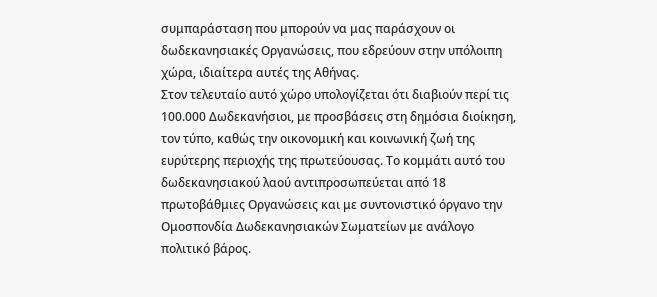συμπαράσταση που μπορούν να μας παράσχουν οι δωδεκανησιακές Οργανώσεις, που εδρεύουν στην υπόλοιπη χώρα, ιδιαίτερα αυτές της Αθήνας.
Στον τελευταίο αυτό χώρο υπολογίζεται ότι διαβιούν περί τις 100.000 Δωδεκανήσιοι, με προσβάσεις στη δημόσια διοίκηση, τον τύπο, καθώς την οικονομική και κοινωνική ζωή της ευρύτερης περιοχής της πρωτεύουσας. Το κομμάτι αυτό του δωδεκανησιακού λαού αντιπροσωπεύεται από 18 πρωτοβάθμιες Οργανώσεις και με συντονιστικό όργανο την Ομοσπονδία Δωδεκανησιακών Σωματείων με ανάλογο πολιτικό βάρος.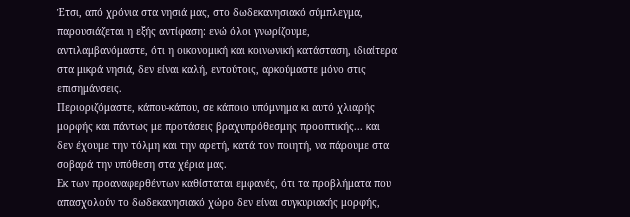Έτσι, από χρόνια στα νησιά μας, στο δωδεκανησιακό σύμπλεγμα, παρουσιάζεται η εξής αντίφαση: ενώ όλοι γνωρίζουμε, αντιλαμβανόμαστε, ότι η οικονομική και κοινωνική κατάσταση, ιδιαίτερα στα μικρά νησιά, δεν είναι καλή, εντούτοις, αρκούμαστε μόνο στις επισημάνσεις.
Περιοριζόμαστε, κάπου-κάπου, σε κάποιο υπόμνημα κι αυτό χλιαρής μορφής και πάντως με προτάσεις βραχυπρόθεσμης προοπτικής... και δεν έχουμε την τόλμη και την αρετή, κατά τον ποιητή, να πάρουμε στα σοβαρά την υπόθεση στα χέρια μας.
Εκ των προαναφερθέντων καθίσταται εμφανές, ότι τα προβλήματα που απασχολούν το δωδεκανησιακό χώρο δεν είναι συγκυριακής μορφής,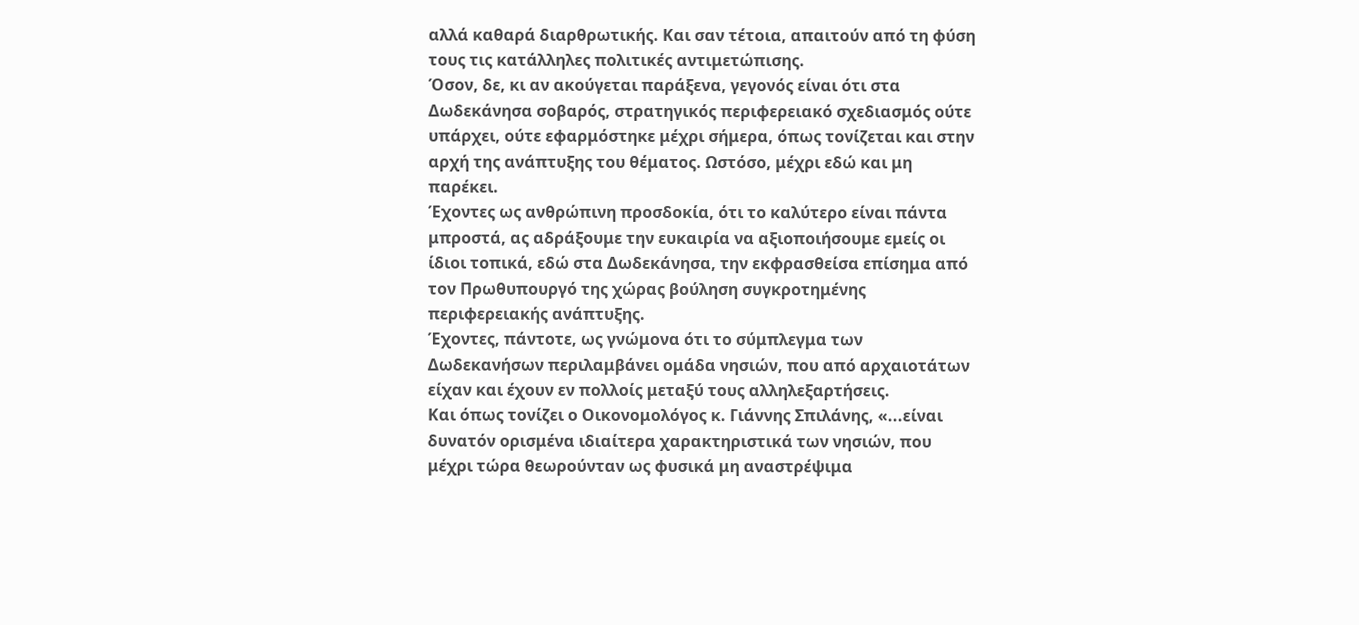αλλά καθαρά διαρθρωτικής. Και σαν τέτοια, απαιτούν από τη φύση τους τις κατάλληλες πολιτικές αντιμετώπισης.
Όσον, δε, κι αν ακούγεται παράξενα, γεγονός είναι ότι στα Δωδεκάνησα σοβαρός, στρατηγικός περιφερειακό σχεδιασμός ούτε υπάρχει, ούτε εφαρμόστηκε μέχρι σήμερα, όπως τονίζεται και στην αρχή της ανάπτυξης του θέματος. Ωστόσο, μέχρι εδώ και μη παρέκει.
Έχοντες ως ανθρώπινη προσδοκία, ότι το καλύτερο είναι πάντα μπροστά, ας αδράξουμε την ευκαιρία να αξιοποιήσουμε εμείς οι ίδιοι τοπικά, εδώ στα Δωδεκάνησα, την εκφρασθείσα επίσημα από τον Πρωθυπουργό της χώρας βούληση συγκροτημένης περιφερειακής ανάπτυξης.
Έχοντες, πάντοτε, ως γνώμονα ότι το σύμπλεγμα των Δωδεκανήσων περιλαμβάνει ομάδα νησιών, που από αρχαιοτάτων είχαν και έχουν εν πολλοίς μεταξύ τους αλληλεξαρτήσεις.
Και όπως τονίζει ο Οικονομολόγος κ. Γιάννης Σπιλάνης, «...είναι δυνατόν ορισμένα ιδιαίτερα χαρακτηριστικά των νησιών, που μέχρι τώρα θεωρούνταν ως φυσικά μη αναστρέψιμα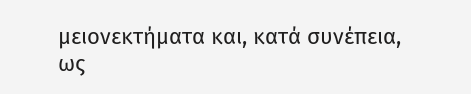μειονεκτήματα και, κατά συνέπεια, ως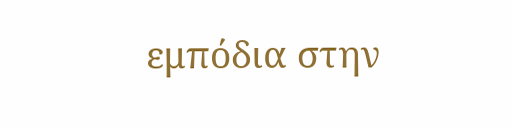εμπόδια στην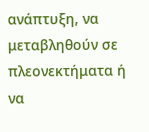ανάπτυξη, να μεταβληθούν σε πλεονεκτήματα ή να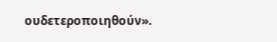ουδετεροποιηθούν».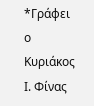*Γράφει ο Κυριάκος Ι. Φίνας